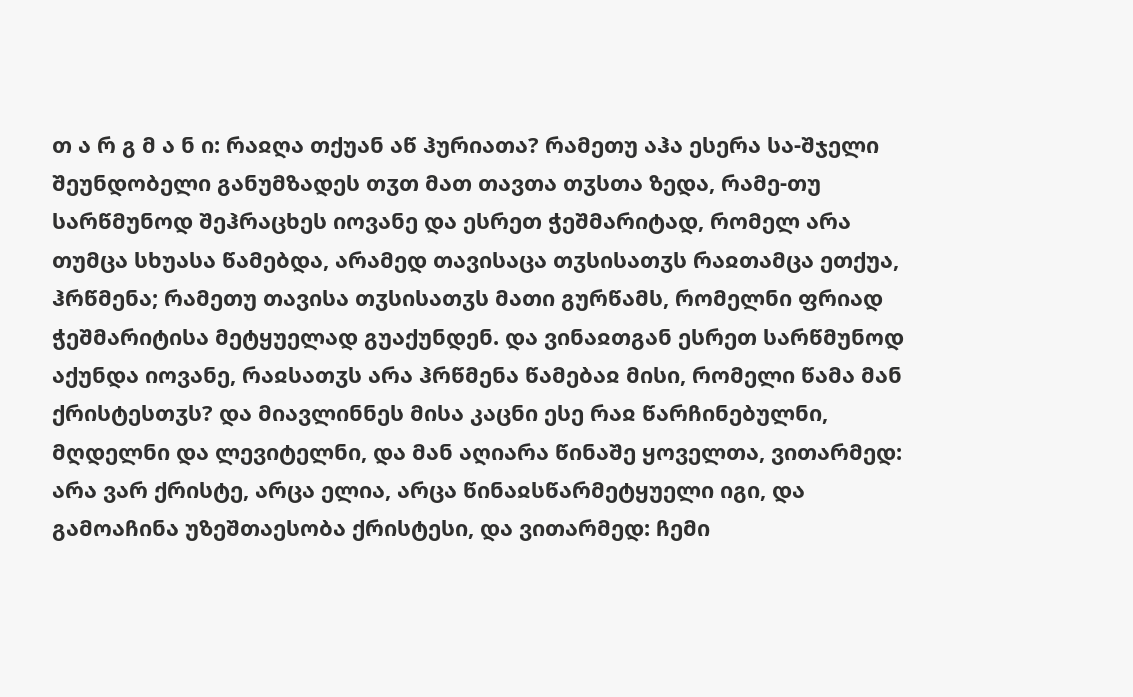თ ა რ გ მ ა ნ ი: რაჲღა თქუან აწ ჰურიათა? რამეთუ აჰა ესერა სა-შჯელი შეუნდობელი განუმზადეს თჳთ მათ თავთა თჳსთა ზედა, რამე-თუ სარწმუნოდ შეჰრაცხეს იოვანე და ესრეთ ჭეშმარიტად, რომელ არა თუმცა სხუასა წამებდა, არამედ თავისაცა თჳსისათჳს რაჲთამცა ეთქუა, ჰრწმენა; რამეთუ თავისა თჳსისათჳს მათი გურწამს, რომელნი ფრიად ჭეშმარიტისა მეტყუელად გუაქუნდენ. და ვინაჲთგან ესრეთ სარწმუნოდ აქუნდა იოვანე, რაჲსათჳს არა ჰრწმენა წამებაჲ მისი, რომელი წამა მან ქრისტესთჳს? და მიავლინნეს მისა კაცნი ესე რაჲ წარჩინებულნი, მღდელნი და ლევიტელნი, და მან აღიარა წინაშე ყოველთა, ვითარმედ: არა ვარ ქრისტე, არცა ელია, არცა წინაჲსწარმეტყუელი იგი, და გამოაჩინა უზეშთაესობა ქრისტესი, და ვითარმედ: ჩემი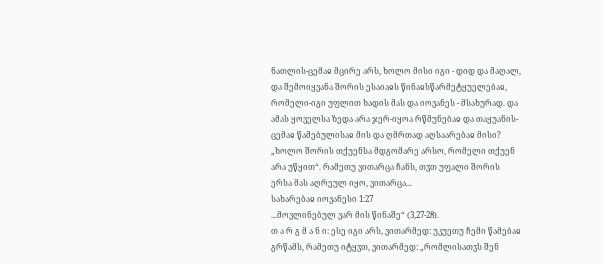ნათლის-ცემაჲ მცირე არს, ხოლო მისი იგი - დიდ და მაღალ, და შემოიყვანა შორის ესაიაჲს წინაჲსწარმეტყუელებაჲ, რომელი-იგი უფლით ხადის მას და იოვანეს - მსახურად. და ამას ყოველსა ზედა არა ჯერ-იყოა რწმუნებაჲ და თაყუანის-ცემაჲ წამებულისაჲ მის და ღმრთად აღსაარებაჲ მისი? „ხოლო შორის თქუენსა მდგომარე არსო, რომელი თქუენ არა უწყით“. რამეთუ ვითარცა ჩანს, თჳთ უფალი შორის ერსა მას აღრეულ იყო, ვითარცა...
სახარებაჲ იოვანესი 1:27
...მოვლინებულ ვარ მის წინაშე“ (3,27-28).
თ ა რ გ მ ა ნ ი: ესე იგი არს, ვითარმედ: უკუეთუ ჩემი წამებაჲ გრწამს, რამეთუ იტყჳთ, ვითარმედ: „რომლისათჳს შენ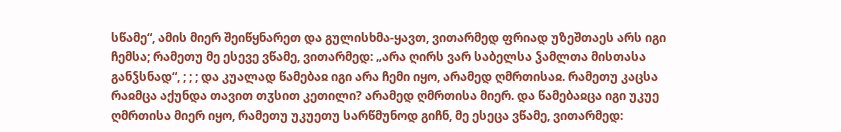სწამე“, ამის მიერ შეიწყნარეთ და გულისხმა-ყავთ, ვითარმედ ფრიად უზეშთაეს არს იგი ჩემსა; რამეთუ მე ესევე ვწამე, ვითარმედ: „არა ღირს ვარ საბელსა ჴამლთა მისთასა განჴსნად“, ; ; ; და კუალად წამებაჲ იგი არა ჩემი იყო, არამედ ღმრთისაჲ. რამეთუ კაცსა რაჲმცა აქუნდა თავით თჳსით კეთილი? არამედ ღმრთისა მიერ. და წამებაჲცა იგი უკუე ღმრთისა მიერ იყო, რამეთუ უკუეთუ სარწმუნოდ გიჩნ, მე ესეცა ვწამე, ვითარმედ: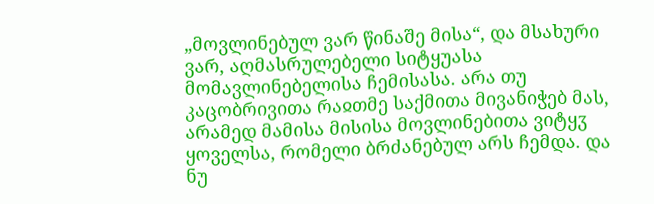„მოვლინებულ ვარ წინაშე მისა“, და მსახური ვარ, აღმასრულებელი სიტყუასა მომავლინებელისა ჩემისასა. არა თუ კაცობრივითა რაჲთმე საქმითა მივანიჭებ მას, არამედ მამისა მისისა მოვლინებითა ვიტყჳ ყოველსა, რომელი ბრძანებულ არს ჩემდა. და ნუ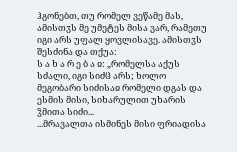ჰგონებთ, თუ რომელ ვეწამე მას, ამისთჳს მე უმეტეს მისა ვარ, რამეთუ იგი არს უფალ ყოვლისავე. ამისთჳს შესძინა და თქუა:
ს ა ხ ა რ ე ბ ა ჲ: „რომელსა აქუს სძალი, იგი სიძჱ არს; ხოლო მეგობარი სიძისაჲ რომელი დგას და ესმის მისი, სიხარულით უხარის ჴმითა სიძი...
...მრავალთა ისმინეს მისი ფრიადისა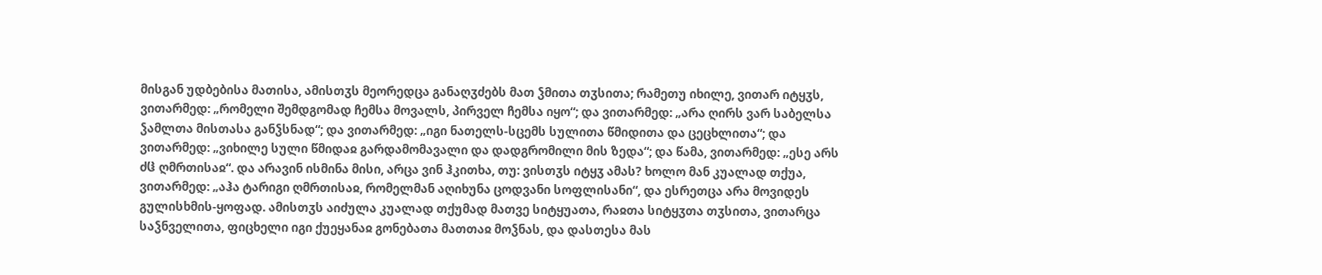მისგან უდბებისა მათისა, ამისთჳს მეორედცა განაღჳძებს მათ ჴმითა თჳსითა; რამეთუ იხილე, ვითარ იტყჳს, ვითარმედ: „რომელი შემდგომად ჩემსა მოვალს, პირველ ჩემსა იყო“; და ვითარმედ: „არა ღირს ვარ საბელსა ჴამლთა მისთასა განჴსნად“; და ვითარმედ: „იგი ნათელს-სცემს სულითა წმიდითა და ცეცხლითა“; და ვითარმედ: „ვიხილე სული წმიდაჲ გარდამომავალი და დადგრომილი მის ზედა“; და წამა, ვითარმედ: „ესე არს ძჱ ღმრთისაჲ“. და არავინ ისმინა მისი, არცა ვინ ჰკითხა, თუ: ვისთჳს იტყჳ ამას? ხოლო მან კუალად თქუა, ვითარმედ: „აჰა ტარიგი ღმრთისაჲ, რომელმან აღიხუნა ცოდვანი სოფლისანი“, და ესრეთცა არა მოვიდეს გულისხმის-ყოფად. ამისთჳს აიძულა კუალად თქუმად მათვე სიტყუათა, რაჲთა სიტყჳთა თჳსითა, ვითარცა საჴნველითა, ფიცხელი იგი ქუეყანაჲ გონებათა მათთაჲ მოჴნას, და დასთესა მას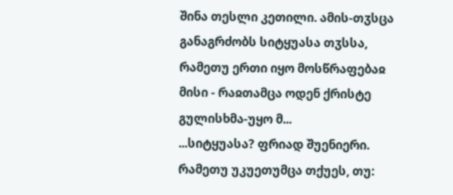შინა თესლი კეთილი. ამის-თჳსცა განაგრძობს სიტყუასა თჳსსა, რამეთუ ერთი იყო მოსწრაფებაჲ მისი - რაჲთამცა ოდენ ქრისტე გულისხმა-უყო მ...
...სიტყუასა? ფრიად შუენიერი. რამეთუ უკუეთუმცა თქუეს, თუ: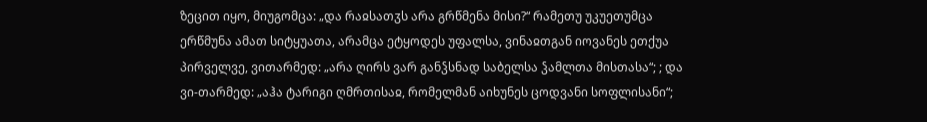ზეცით იყო, მიუგომცა: „და რაჲსათჳს არა გრწმენა მისი?“ რამეთუ უკუეთუმცა ერწმუნა ამათ სიტყუათა, არამცა ეტყოდეს უფალსა, ვინაჲთგან იოვანეს ეთქუა პირველვე, ვითარმედ: „არა ღირს ვარ განჴსნად საბელსა ჴამლთა მისთასა“; ; და ვი-თარმედ: „აჰა ტარიგი ღმრთისაჲ, რომელმან აიხუნეს ცოდვანი სოფლისანი“;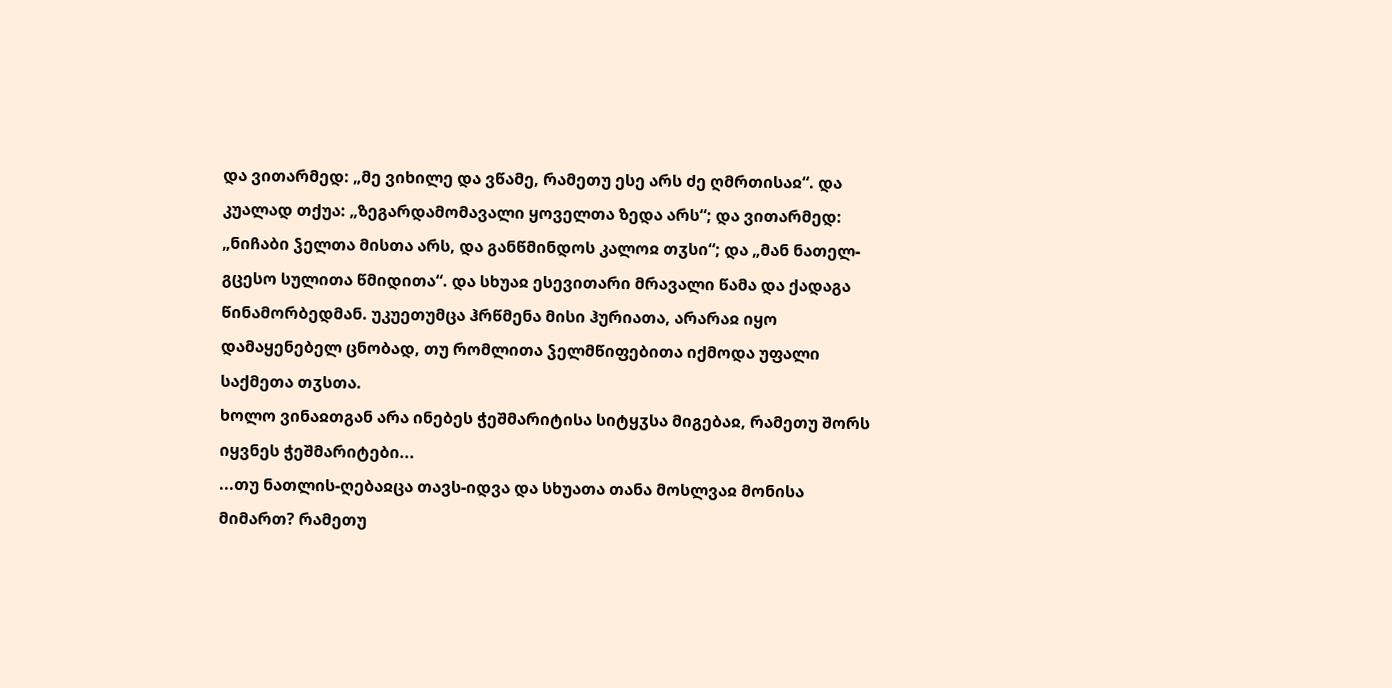და ვითარმედ: „მე ვიხილე და ვწამე, რამეთუ ესე არს ძე ღმრთისაჲ“. და კუალად თქუა: „ზეგარდამომავალი ყოველთა ზედა არს“; და ვითარმედ: „ნიჩაბი ჴელთა მისთა არს, და განწმინდოს კალოჲ თჳსი“; და „მან ნათელ-გცესო სულითა წმიდითა“. და სხუაჲ ესევითარი მრავალი წამა და ქადაგა წინამორბედმან. უკუეთუმცა ჰრწმენა მისი ჰურიათა, არარაჲ იყო დამაყენებელ ცნობად, თუ რომლითა ჴელმწიფებითა იქმოდა უფალი საქმეთა თჳსთა.
ხოლო ვინაჲთგან არა ინებეს ჭეშმარიტისა სიტყჳსა მიგებაჲ, რამეთუ შორს იყვნეს ჭეშმარიტები...
...თუ ნათლის-ღებაჲცა თავს-იდვა და სხუათა თანა მოსლვაჲ მონისა მიმართ? რამეთუ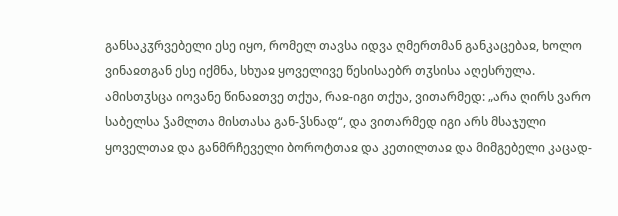განსაკჳრვებელი ესე იყო, რომელ თავსა იდვა ღმერთმან განკაცებაჲ, ხოლო ვინაჲთგან ესე იქმნა, სხუაჲ ყოველივე წესისაებრ თჳსისა აღესრულა. ამისთჳსცა იოვანე წინაჲთვე თქუა, რაჲ-იგი თქუა, ვითარმედ: „არა ღირს ვარო საბელსა ჴამლთა მისთასა გან-ჴსნად“, და ვითარმედ იგი არს მსაჯული ყოველთაჲ და განმრჩეველი ბოროტთაჲ და კეთილთაჲ და მიმგებელი კაცად-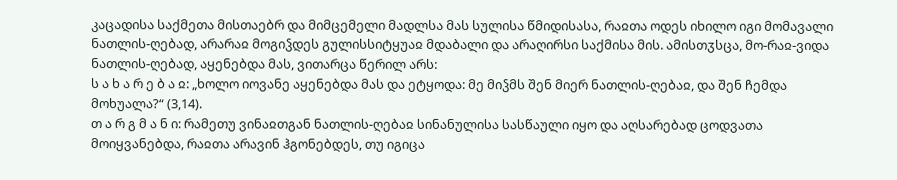კაცადისა საქმეთა მისთაებრ და მიმცემელი მადლსა მას სულისა წმიდისასა, რაჲთა ოდეს იხილო იგი მომავალი ნათლის-ღებად, არარაჲ მოგიჴდეს გულისსიტყუაჲ მდაბალი და არაღირსი საქმისა მის. ამისთჳსცა, მო-რაჲ-ვიდა ნათლის-ღებად, აყენებდა მას, ვითარცა წერილ არს:
ს ა ხ ა რ ე ბ ა ჲ: „ხოლო იოვანე აყენებდა მას და ეტყოდა: მე მიჴმს შენ მიერ ნათლის-ღებაჲ, და შენ ჩემდა მოხუალა?“ (3,14).
თ ა რ გ მ ა ნ ი: რამეთუ ვინაჲთგან ნათლის-ღებაჲ სინანულისა სასწაული იყო და აღსარებად ცოდვათა მოიყვანებდა, რაჲთა არავინ ჰგონებდეს, თუ იგიცა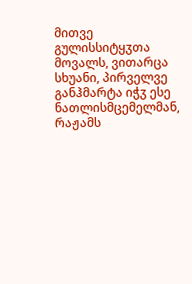მითვე გულისსიტყჳთა მოვალს, ვითარცა სხუანი, პირველვე განჰმარტა იჭჳ ესე ნათლისმცემელმან, რაჟამს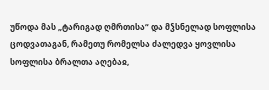უწოდა მას „ტარიგად ღმრთისა“ და მჴსნელად სოფლისა ცოდვათაგან, რამეთუ რომელსა ძალედვა ყოვლისა სოფლისა ბრალთა აღებაჲ,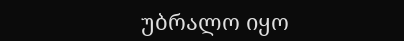უბრალო იყო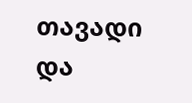თავადი და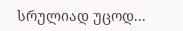სრულიად უცოდ...